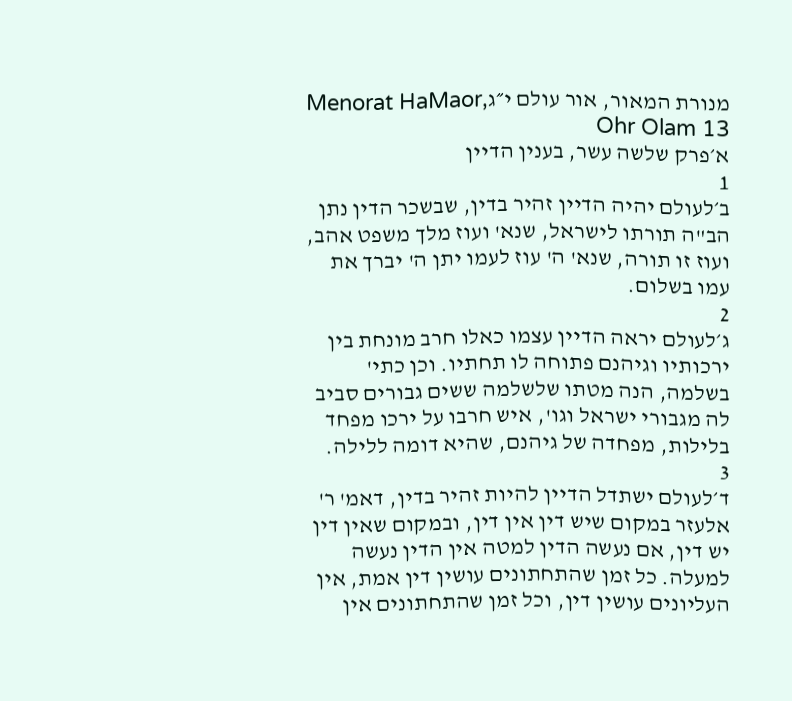מנורת המאור, אור עולם י״גMenorat HaMaor, Ohr Olam 13
א׳פרק שלשה עשר, בענין הדיין
1
ב׳לעולם יהיה הדיין זהיר בדין, שבשכר הדין נתן הב"ה תורתו לישראל, שנא' ועוז מלך משפט אהב, ועוז זו תורה, שנא' ה' עוז לעמו יתן ה' יברך את עמו בשלום.
2
ג׳לעולם יראה הדיין עצמו כאלו חרב מונחת בין ירכותיו וגיהנם פתוחה לו תחתיו. וכן כתי' בשלמה, הנה מטתו שלשלמה ששים גבורים סביב לה מגבורי ישראל וגו', איש חרבו על ירכו מפחד בלילות, מפחדה של גיהנם, שהיא דומה ללילה.
3
ד׳לעולם ישתדל הדיין להיות זהיר בדין, דאמ' ר' אלעזר במקום שיש דין אין דין, ובמקום שאין דין יש דין, אם נעשה הדין למטה אין הדין נעשה למעלה. כל זמן שהתחתונים עושין דין אמת, אין העליונים עושין דין, וכל זמן שהתחתונים אין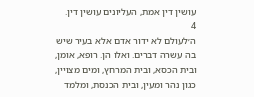עושין דין אמת, העליונים עושין דין.
4
ה׳לעולם לא ידור אדם אלא בעיר שיש בה עשרה דברים. ואלו הן. רופא, אומן, ובית הכסא, ובית המרחץ, ומים מצויין, כגון נהר ומעין, ובית הכנסת, ומלמד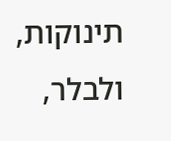תינוקות, ולבלר,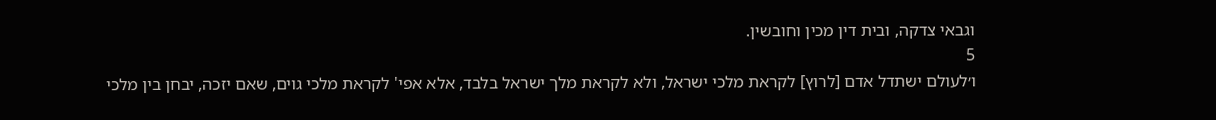וגבאי צדקה, ובית דין מכין וחובשין.
5
ו׳לעולם ישתדל אדם [לרוץ] לקראת מלכי ישראל, ולא לקראת מלך ישראל בלבד, אלא אפי' לקראת מלכי גוים, שאם יזכה, יבחן בין מלכי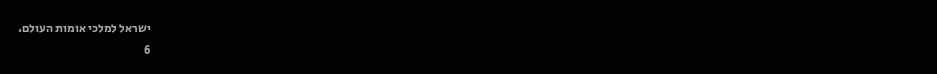ישראל למלכי אומות העולם.
6